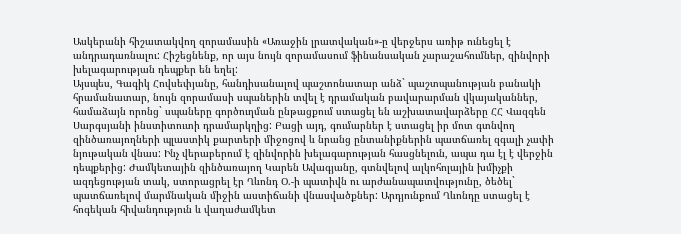Ասկերանի հիշատակվող զորամասին «Առաջին լրատվական»-ը վերջերս առիթ ունեցել է անդրադառնալու: Հիշեցնենք, որ այս նույն զորամասում ֆինանսական չարաշահումներ, զինվորի խելագարության դեպքեր են եղել:
Այսպես, Գագիկ Հովսեփյանը, հանդիսանալով պաշտոնատար անձ` պաշտպանության բանակի հրամանատար, նույն զորամասի սպաներին տվել է դրամական բավարարման վկայականներ, համաձայն որոնց` սպաները գործուղման ընթացքում ստացել են աշխատավարձերը ՀՀ Վազգեն Սարգսյանի ինստիտուտի դրամարկղից: Բացի այդ, գումարներ է ստացել իր մոտ գտնվող զինծառայողների պլաստիկ քարտերի միջոցով և նրանց ընտանիքներին պատճառել զգալի չափի նյութական վնաս: Ինչ վերաբերում է զինվորին խելագարության հասցնելուն, ապա դա էլ է վերջին դեպքերից: Ժամկետային զինծառայող Կարեն Ավագյանը, գտնվելով ալկոհոլային խմիչքի ազդեցության տակ, ստորացրել էր Ղևոնդ Օ.-ի պատիվն ու արժանապատվությունը, ծեծել` պատճառելով մարմնական միջին աստիճանի վնասվածքներ: Արդյունքում Ղևոնդը ստացել է հոգեկան հիվանդություն և վաղաժամկետ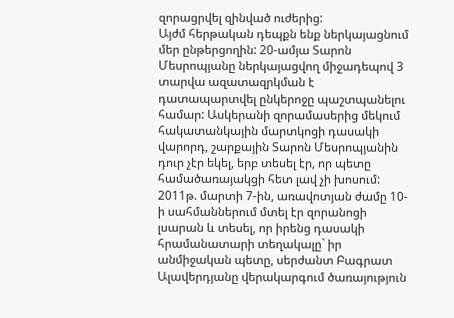զորացրվել զինված ուժերից:
Այժմ հերթական դեպքն ենք ներկայացնում մեր ընթերցողին: 20-ամյա Տարոն Մեսրոպյանը ներկայացվող միջադեպով 3 տարվա ազատազրկման է դատապարտվել ընկերոջը պաշտպանելու համար: Ասկերանի զորամասերից մեկում հակատանկային մարտկոցի դասակի վարորդ, շարքային Տարոն Մեսրոպյանին դուր չէր եկել, երբ տեսել էր, որ պետը համածառայակցի հետ լավ չի խոսում: 2011թ. մարտի 7-ին, առավոտյան ժամը 10-ի սահմաններում մտել էր զորանոցի լսարան և տեսել, որ իրենց դասակի հրամանատարի տեղակալը` իր անմիջական պետը, սերժանտ Բագրատ Ալավերդյանը վերակարգում ծառայություն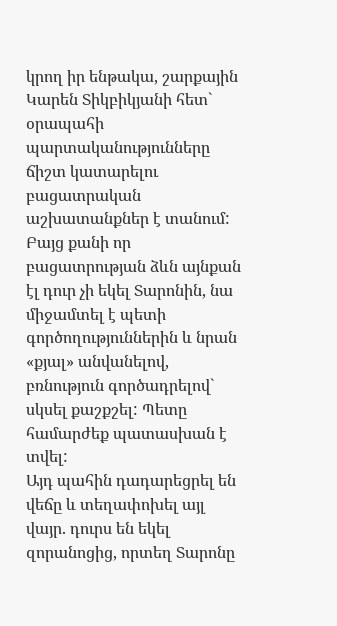կրող իր ենթակա, շարքային Կարեն Տիկբիկյանի հետ` օրապահի պարտականությունները ճիշտ կատարելու բացատրական աշխատանքներ է տանում: Բայց քանի որ բացատրության ձևն այնքան էլ դուր չի եկել Տարոնին, նա միջամտել է պետի գործողություններին և նրան «քյալ» անվանելով, բռնություն գործադրելով` սկսել քաշքշել: Պետը համարժեք պատասխան է տվել:
Այդ պահին դադարեցրել են վեճը և տեղափոխել այլ վայր. դուրս են եկել զորանոցից, որտեղ Տարոնը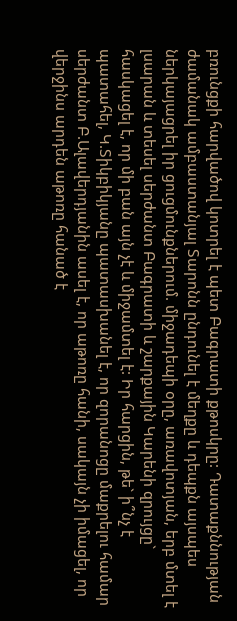բռունցքի հարվածով կոտրել է պետ Բագրատի քթոսկրը: Դատաքննության ժամանակ ամբաստանյալ Տարոնն ընդունել է մեղքը և դեպքն այսպես ներկայացրել իր ցուցմունքներում. միջադեպի օրը, առավոտյան, երբ մտել է լսարան և տեսել սերժանտ Բագրատի և շարքային Կարենի զրույցը` հասկացել է, որ մի բան այն չէ և միջամտել է: Իր հարցին, թե` ի՞նչ է պատահել, Կ.Տիկբիկյանը պատասխանել է, որ զորանոցը մաքրելու համար սերժանտ Բ.Ալավերդյանին ասել է, որ աթոռը հանի, սակայն չի իմացել, որ վերջինս արդեն աթոռը հանած է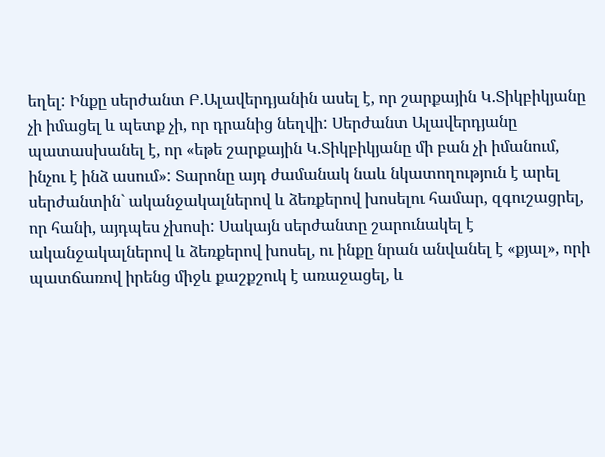եղել: Ինքը սերժանտ Բ.Ալավերդյանին ասել է, որ շարքային Կ.Տիկբիկյանը չի իմացել և պետք չի, որ դրանից նեղվի: Սերժանտ Ալավերդյանը պատասխանել է, որ «եթե շարքային Կ.Տիկբիկյանը մի բան չի իմանում, ինչու է ինձ ասում»: Տարոնը այդ ժամանակ նաև նկատողություն է արել սերժանտին` ականջակալներով և ձեռքերով խոսելու համար, զգուշացրել, որ հանի, այդպես չխոսի: Սակայն սերժանտը շարունակել է ականջակալներով և ձեռքերով խոսել, ու ինքը նրան անվանել է «քյալ», որի պատճառով իրենց միջև քաշքշուկ է առաջացել, և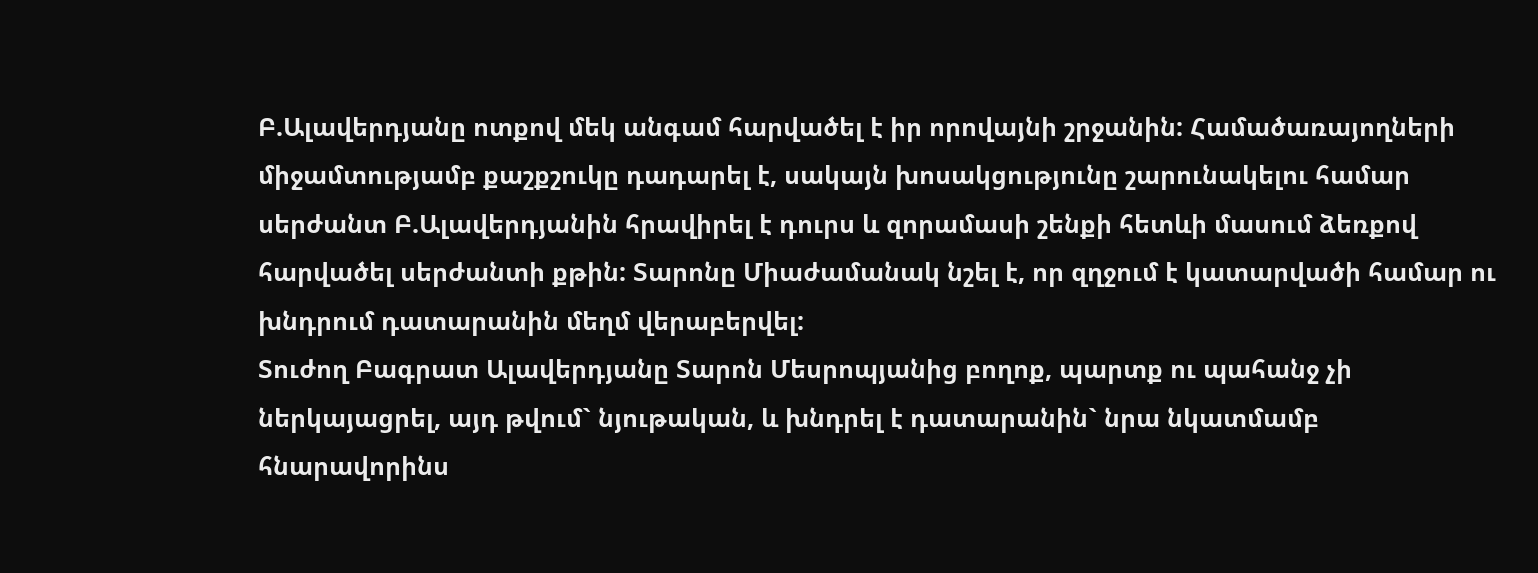Բ.Ալավերդյանը ոտքով մեկ անգամ հարվածել է իր որովայնի շրջանին: Համածառայողների միջամտությամբ քաշքշուկը դադարել է, սակայն խոսակցությունը շարունակելու համար սերժանտ Բ.Ալավերդյանին հրավիրել է դուրս և զորամասի շենքի հետևի մասում ձեռքով հարվածել սերժանտի քթին: Տարոնը Միաժամանակ նշել է, որ զղջում է կատարվածի համար ու խնդրում դատարանին մեղմ վերաբերվել:
Տուժող Բագրատ Ալավերդյանը Տարոն Մեսրոպյանից բողոք, պարտք ու պահանջ չի ներկայացրել, այդ թվում` նյութական, և խնդրել է դատարանին` նրա նկատմամբ հնարավորինս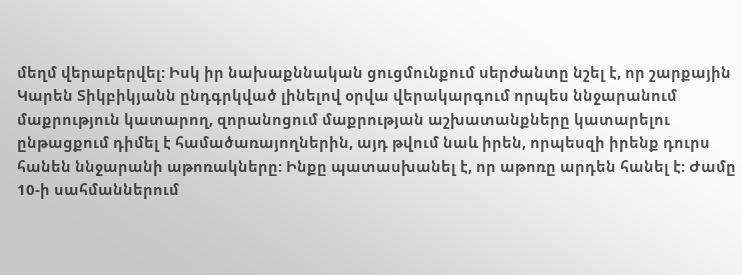մեղմ վերաբերվել: Իսկ իր նախաքննական ցուցմունքում սերժանտը նշել է, որ շարքային Կարեն Տիկբիկյանն ընդգրկված լինելով օրվա վերակարգում որպես ննջարանում մաքրություն կատարող, զորանոցում մաքրության աշխատանքները կատարելու ընթացքում դիմել է համածառայողներին, այդ թվում նաև իրեն, որպեսզի իրենք դուրս հանեն ննջարանի աթոռակները: Ինքը պատասխանել է, որ աթոռը արդեն հանել է: Ժամը 10-ի սահմաններում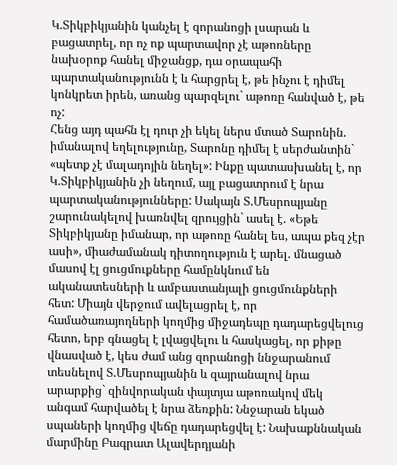Կ.Տիկբիկյանին կանչել է զորանոցի լսարան և բացատրել, որ ոչ ոք պարտավոր չէ աթոռները նախօրոք հանել միջանցք, դա օրապահի պարտականությունն է և հարցրել է, թե ինչու է դիմել կոնկրետ իրեն, առանց պարզելու` աթոռը հանված է, թե ոչ:
Հենց այդ պահն էլ դուր չի եկել ներս մտած Տարոնին. իմանալով եղելությունը, Տարոնը դիմել է սերժանտին` «պետք չէ մալադոյին նեղել»: Ինքը պատասխանել է, որ Կ.Տիկբիկյանին չի նեղում, այլ բացատրում է նրա պարտականությունները: Սակայն Տ.Մեսրոպյանը շարունակելով խառնվել զրույցին` ասել է. «Եթե Տիկբիկյանը իմանար, որ աթոռը հանել ես, ապա քեզ չէր ասի», միաժամանակ դիտողություն է արել. մնացած մասով էլ ցուցմուքները համընկնում են ականատեսների և ամբաստանյալի ցուցմունքների հետ: Միայն վերջում ավելացրել է, որ համածառայողների կողմից միջադեպը դադարեցվելուց հետո, երբ գնացել է լվացվելու և հասկացել, որ քիթը վնասված է, կես ժամ անց զորանոցի ննջարանում տեսնելով Տ.Մեսրոպյանին և զայրանալով նրա արարքից` զինվորական փայտյա աթոռակով մեկ անգամ հարվածել է նրա ձեռքին: Ննջարան եկած սպաների կողմից վեճը դադարեցվել է: Նախաքննական մարմինը Բագրատ Ալավերդյանի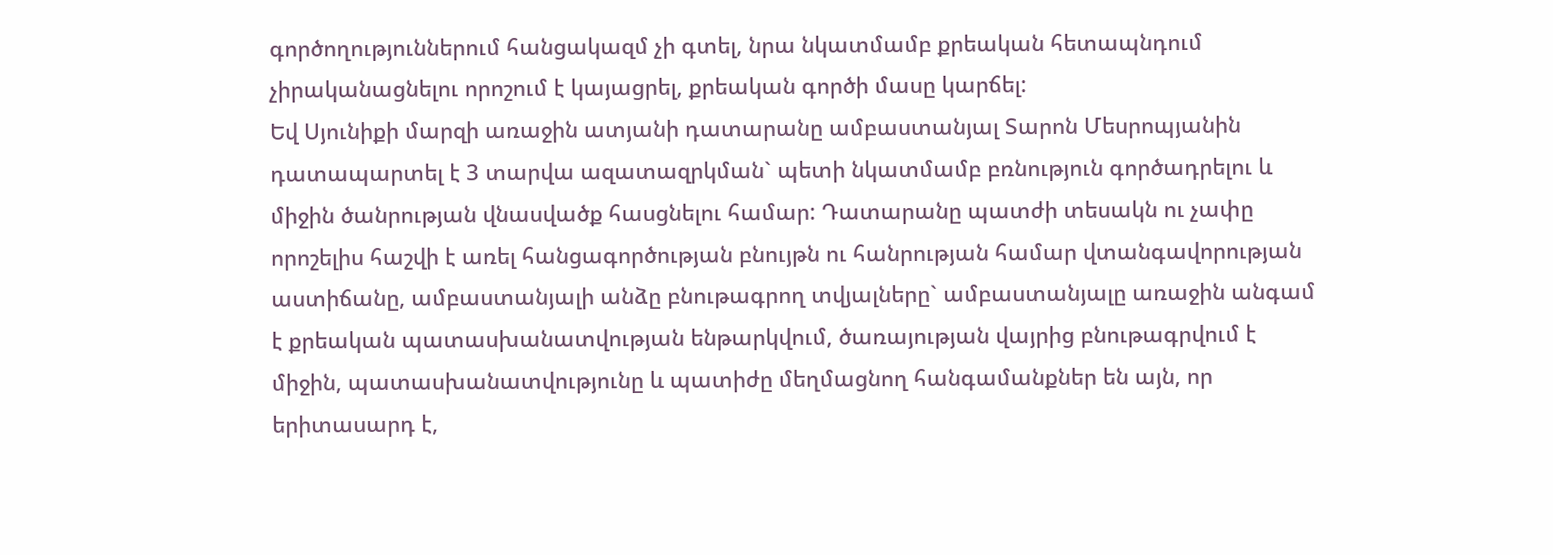գործողություններում հանցակազմ չի գտել, նրա նկատմամբ քրեական հետապնդում չիրականացնելու որոշում է կայացրել, քրեական գործի մասը կարճել:
Եվ Սյունիքի մարզի առաջին ատյանի դատարանը ամբաստանյալ Տարոն Մեսրոպյանին դատապարտել է 3 տարվա ազատազրկման` պետի նկատմամբ բռնություն գործադրելու և միջին ծանրության վնասվածք հասցնելու համար: Դատարանը պատժի տեսակն ու չափը որոշելիս հաշվի է առել հանցագործության բնույթն ու հանրության համար վտանգավորության աստիճանը, ամբաստանյալի անձը բնութագրող տվյալները` ամբաստանյալը առաջին անգամ է քրեական պատասխանատվության ենթարկվում, ծառայության վայրից բնութագրվում է միջին, պատասխանատվությունը և պատիժը մեղմացնող հանգամանքներ են այն, որ երիտասարդ է,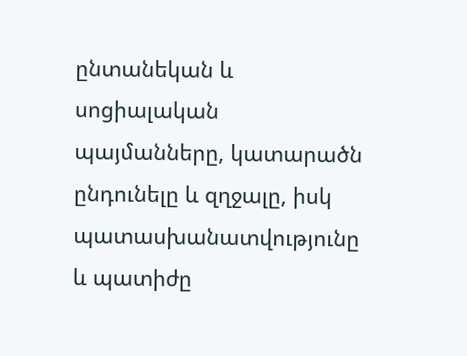ընտանեկան և սոցիալական պայմանները, կատարածն ընդունելը և զղջալը, իսկ պատասխանատվությունը և պատիժը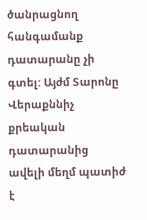ծանրացնող հանգամանք դատարանը չի գտել: Այժմ Տարոնը Վերաքննիչ քրեական դատարանից ավելի մեղմ պատիժ է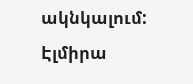ակնկալում:
Էլմիրա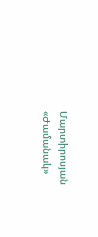Մարտիրոսյան
«Ժամանակ»